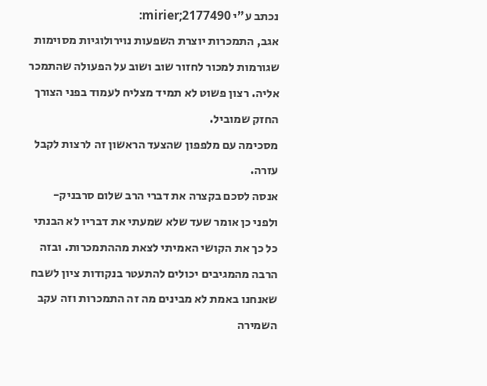נכתב ע"י mirier;2177490:
אגב, התמכרות יוצרת השפעות נוירולוגיות מסוימות שגורמות למכור לחזור שוב ושוב על הפעולה שהתמכר אליה. רצון פשוט לא תמיד מצליח לעמוד בפני הצורך החזק שמוביל.
מסכימה עם מלפפון שהצעד הראשון זה לרצות לקבל עזרה.
אנסה לסכם בקצרה את דברי הרב שלום סרבניק-
ולפני כן אומר שעד שלא שמעתי את דבריו לא הבנתי כל כך את הקושי האמיתי לצאת מההתמכרות. ובזה הרבה מהמגיבים יכולים להתעטר בנקודות ציון לשבח שאנחנו באמת לא מבינים מה זה התמכרות וזה עקב השמירה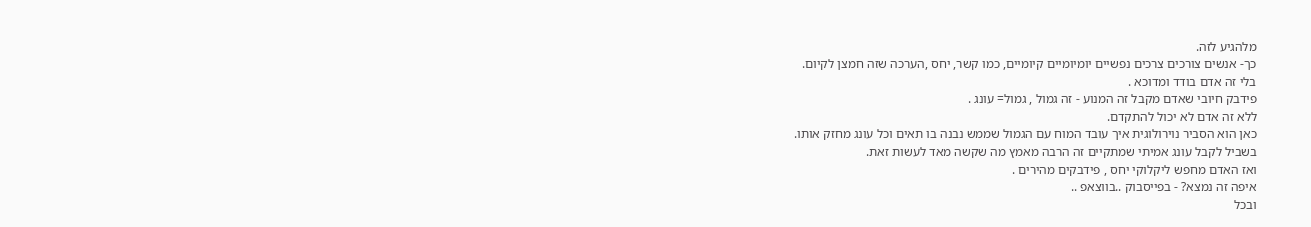מלהגיע לזה.
כך- אנשים צורכים צרכים נפשיים יומיומיים קיומיים, כמו קשר, יחס ,הערכה שזה חמצן לקיום.
בלי זה אדם בודד ומדוכא .
פידבק חיובי שאדם מקבל זה המנוע - זה גמול , גמול= עונג .
ללא זה אדם לא יכול להתקדם.
כאן הוא הסביר נוירולוגית איך עובד המוח עם הגמול שממש נבנה בו תאים וכל עונג מחזק אותו.
בשביל לקבל עונג אמיתי שמתקיים זה הרבה מאמץ מה שקשה מאד לעשות זאת.
ואז האדם מחפש ליקלוקי יחס , פידבקים מהירים .
איפה זה נמצא? - בפייסבוק ..בווצאפ ..
ובכל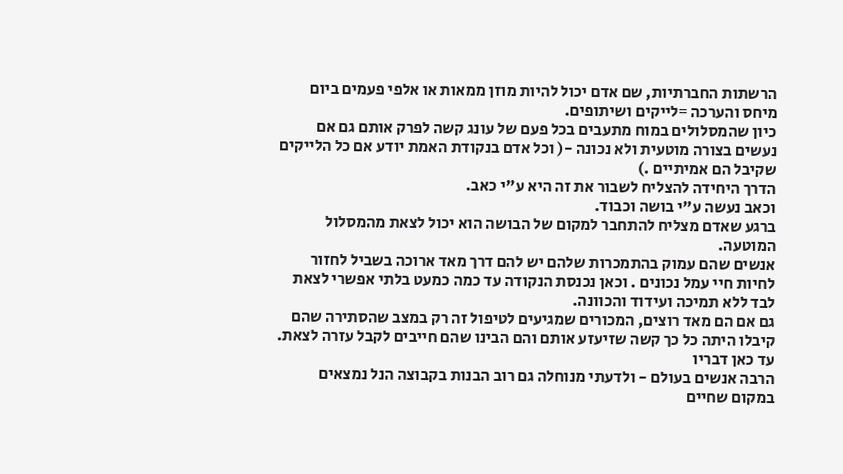הרשתות החברתיות, שם אדם יכול להיות מוזן ממאות או אלפי פעמים ביום מיחס והערכה =לייקים ושיתופים.
כיון שהמסלולים במוח מתעבים בכל פעם של עונג קשה לפרק אותם גם אם נעשים בצורה מוטעית ולא נכונה -( וכל אדם בנקודת האמת יודע אם כל הלייקים שקיבל הם אמיתיים .)
הדרך היחידה להצליח לשבור את זה היא ע"י כאב.
וכאב נעשה ע"י בושה וכבוד.
ברגע שאדם מצליח להתחבר למקום של הבושה הוא יכול לצאת מהמסלול המוטעה.
אנשים שהם עמוק בהתמכרות שלהם יש להם דרך מאד ארוכה בשביל לחזור לחיות חיי עמל נכונים . וכאן נכנסת הנקודה עד כמה כמעט בלתי אפשרי לצאת לבד ללא תמיכה ועידוד והכוונה.
גם אם הם מאד רוצים, המכורים שמגיעים לטיפול זה רק במצב שהסתירה שהם קיבלו היתה כל כך קשה שזיעזע אותם והם הבינו שהם חייבים לקבל עזרה לצאת.
עד כאן דבריו
הרבה אנשים בעולם - ולדעתי מנוחלה גם רוב הבנות בקבוצה הנל נמצאים במקום שחיים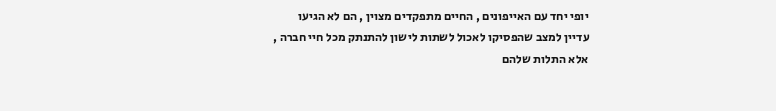יופי יחד עם האייפונים , החיים מתפקדים מצוין , הם לא הגיעו עדיין למצב שהפסיקו לאכול לשתות לישון להתנתק מכל חיי חברה ,
אלא התלות שלהם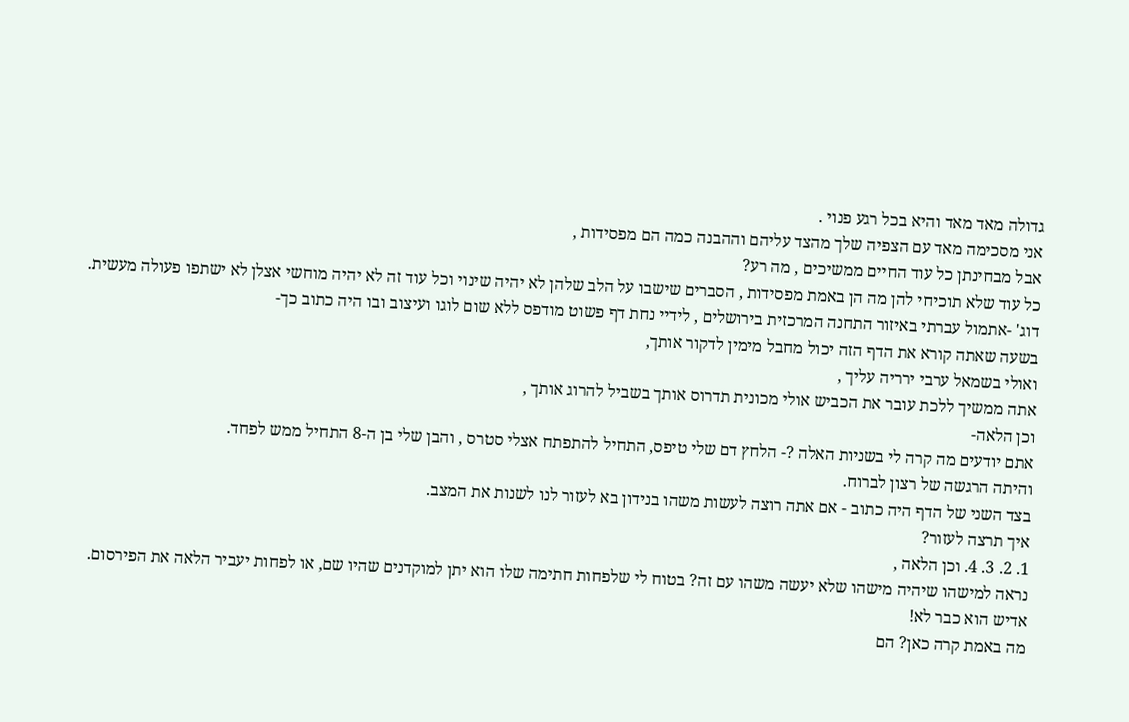גדולה מאד מאד והיא בכל רגע פנוי .
אני מסכימה מאד עם הצפיה שלך מהצד עליהם וההבנה כמה הם מפסידות ,
אבל מבחינתן כל עוד החיים ממשיכים , מה רע?
כל עוד שלא תוכיחי להן מה הן באמת מפסידות , הסברים שישבו על הלב שלהן לא יהיה שינוי וכל עוד זה לא יהיה מוחשי אצלן לא ישתפו פעולה מעשית.
דוג' -אתמול עברתי באיזור התחנה המרכזית בירושלים , לידיי נחת דף פשוט מודפס ללא שום לוגו ועיצוב ובו היה כתוב כך-
בשעה שאתה קורא את הדף הזה יכול מחבל מימין לדקור אותך,
ואולי בשמאל ערבי ירריה עליך ,
אתה ממשיך ללכת עובר את הכביש אולי מכונית תדרוס אותך בשביל להרוג אותך ,
וכן הלאה-
אתם יודעים מה קרה לי בשניות האלה ?- הלחץ דם שלי טיפס, התחיל להתפתח אצלי סטרס , והבן שלי בן ה-8 התחיל ממש לפחד.
והיתה הרגשה של רצון לברוח.
בצד השני של הדף היה כתוב - אם אתה רוצה לעשות משהו בנידון בא לעזור לנו לשנות את המצב.
איך תרצה לעזור?
1. 2. 3. 4. וכן הלאה ,
נראה למישהו שיהיה מישהו שלא יעשה משהו עם זה? בטוח לי שלפחות חתימה שלו הוא יתן למוקדנים שהיו שם, או לפחות יעביר הלאה את הפירסום.
אדיש הוא כבר לא!
מה באמת קרה כאן? הם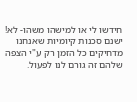חידשו לי או למישהו משהו- לא!
ישנם סכנות קיומיות שאנחנו מדחיקים כל הזמן רק ע"י הצפה שלהם זה גורם לנו לפעול.